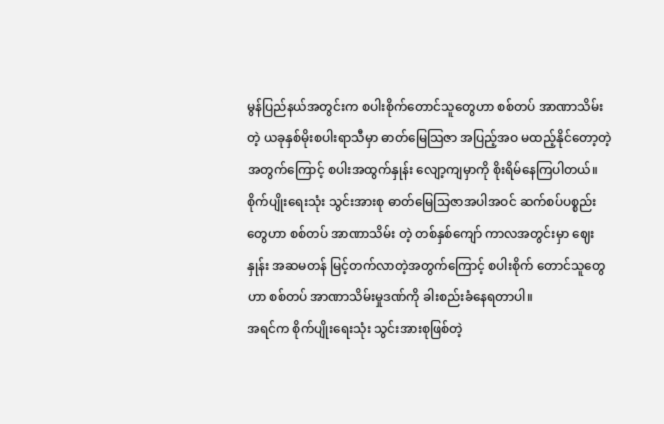မွန်ပြည်နယ်အတွင်းက စပါးစိုက်တောင်သူတွေဟာ စစ်တပ် အာဏာသိမ်းတဲ့ ယခုနှစ်မိုးစပါးရာသီမှာ ဓာတ်မြေသြဇာ အပြည့်အဝ မထည့်နိုင်တော့တဲ့အတွက်ကြောင့် စပါးအထွက်နှုန်း လျော့ကျမှာကို စိုးရိမ်နေကြပါတယ်။
စိုက်ပျိုးရေးသုံး သွင်းအားစု ဓာတ်မြေသြဇာအပါအဝင် ဆက်စပ်ပစ္စည်းတွေဟာ စစ်တပ် အာဏာသိမ်း တဲ့ တစ်နှစ်ကျော် ကာလအတွင်းမှာ ဈေးနှုန်း အဆမတန် မြင့်တက်လာတဲ့အတွက်ကြောင့် စပါးစိုက် တောင်သူတွေဟာ စစ်တပ် အာဏာသိမ်းမှုဒဏ်ကို ခါးစည်းခံနေရတာပါ။
အရင်က စိုက်ပျိုးရေးသုံး သွင်းအားစုဖြစ်တဲ့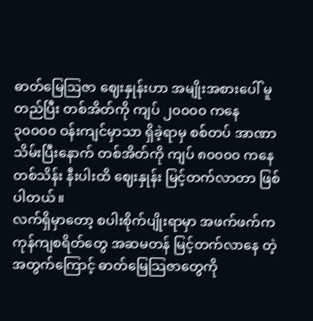ဓာတ်မြေဩဇာ ဈေးနှုန်းဟာ အမျိုးအစားပေါ် မူတည်ပြီး တစ်အိတ်ကို ကျပ် ၂၀၀၀၀ ကနေ ၃၀၀၀၀ ဝန်းကျင်မှာသာ ရှိခဲ့ရာမှ စစ်တပ် အာဏာသိမ်းပြီးနောက် တစ်အိတ်ကို ကျပ် ၈၀၀၀၀ ကနေ တစ်သိန်း နီးပါးထိ ဈေးနှုန်း မြင့်တက်လာတာ ဖြစ်ပါတယ်။
လက်ရှိမှာတော့ စပါးစိုက်ပျိုးရာမှာ အဖက်ဖက်က ကုန်ကျစရိတ်တွေ အဆမတန် မြင့်တက်လာနေ တဲ့အတွက်ကြောင့် ဓာတ်မြေသြဇာတွေကို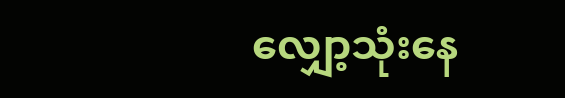လျှော့သုံးနေ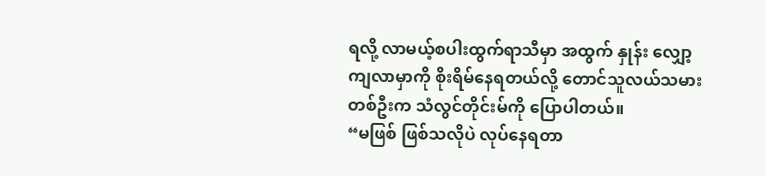ရလို့ လာမယ့်စပါးထွက်ရာသီမှာ အထွက် နှုန်း လျှော့ကျလာမှာကို စိုးရိမ်နေရတယ်လို့ တောင်သူလယ်သမားတစ်ဦးက သံလွင်တိုင်းမ်ကို ပြောပါတယ်။
“မဖြစ် ဖြစ်သလိုပဲ လုပ်နေရတာ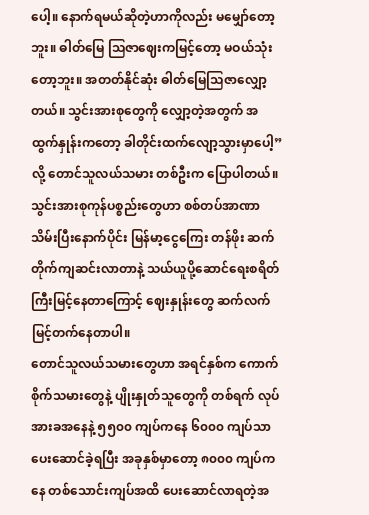ပေါ့။ နောက်ရမယ်ဆိုတဲ့ဟာကိုလည်း မမျှော်တော့ဘူး။ ဓါတ်မြေ သြဇာဈေးကမြင့်တော့ မဝယ်သုံးတော့ဘူး။ အတတ်နိုင်ဆုံး ဓါတ်မြေသြဇာလျှော့တယ်။ သွင်းအားစုတွေကို လျှော့တဲ့အတွက် အထွက်နှုန်းကတော့ ခါတိုင်းထက်လျော့သွားမှာပေါ့” လို့ တောင်သူလယ်သမား တစ်ဦးက ပြောပါတယ်။
သွင်းအားစုကုန်ပစ္စည်းတွေဟာ စစ်တပ်အာဏာသိမ်းပြီးနောက်ပိုင်း မြန်မာ့ငွေကြေး တန်ဖိုး ဆက်တိုက်ကျဆင်းလာတာနဲ့ သယ်ယူပို့ဆောင်ရေးစရိတ် ကြီးမြင့်နေတာကြောင့် ဈေးနှုန်းတွေ ဆက်လက် မြင့်တက်နေတာပါ။
တောင်သူလယ်သမားတွေဟာ အရင်နှစ်က ကောက်စိုက်သမားတွေနဲ့ ပျိုးနှုတ်သူတွေကို တစ်ရက် လုပ်အားခအနေနဲ့ ၅၅၀၀ ကျပ်ကနေ ၆၀၀၀ ကျပ်သာ ပေးဆောင်ခဲ့ရပြီး အခုနှစ်မှာတော့ ၈၀၀၀ ကျပ်ကနေ တစ်သောင်းကျပ်အထိ ပေးဆောင်လာရတဲ့အ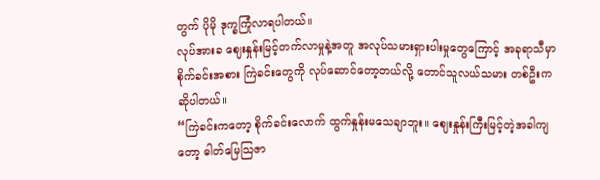တွက် ပိုမို ဒုက္ခကြုံလာရပါတယ်။
လုပ်အားခ ဈေးနှုန်းမြင့်တက်လာမှုနဲ့အတူ အလုပ်သမားရှားပါးမှုတွေကြောင့် အခုရာသီမှာ စိုက်ခင်းအစား ကြဲခင်းတွေကို လုပ်ဆောင်တော့တယ်လို့ တောင်သူလယ်သမား တစ်ဦးက ဆိုပါတယ်။
“ကြဲခင်းကတော့ စိုက်ခင်းလောက် ထွက်နှုန်းမသေချာဘူး။ ဈေးနှုန်းကြီးမြင့်တဲ့အခါကျတော့ ဓါတ်မြေသြဇာ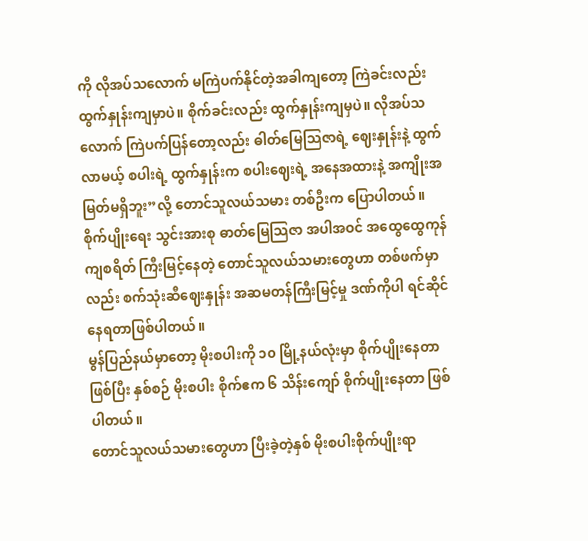ကို လိုအပ်သလောက် မကြဲပက်နိုင်တဲ့အခါကျတော့ ကြဲခင်းလည်း ထွက်နှုန်းကျမှာပဲ။ စိုက်ခင်းလည်း ထွက်နှုန်းကျမှပဲ။ လိုအပ်သလောက် ကြဲပက်ပြန်တော့လည်း ဓါတ်မြေသြဇာရဲ့ ဈေးနှုန်းနဲ့ ထွက်လာမယ့် စပါးရဲ့ ထွက်နှုန်းက စပါးဈေးရဲ့ အနေအထားနဲ့ အကျိုးအမြတ်မရှိဘူး”လို့ တောင်သူလယ်သမား တစ်ဦးက ပြောပါတယ်။
စိုက်ပျိုးရေး သွင်းအားစု ဓာတ်မြေသြဇာ အပါအဝင် အထွေထွေကုန်ကျစရိတ် ကြီးမြင့်နေတဲ့ တောင်သူလယ်သမားတွေဟာ တစ်ဖက်မှာလည်း စက်သုံးဆီဈေးနှုန်း အဆမတန်ကြီးမြင့်မှု ဒဏ်ကိုပါ ရင်ဆိုင်နေရတာဖြစ်ပါတယ်။
မွန်ပြည်နယ်မှာတော့ မိုးစပါးကို ၁၀ မြို့နယ်လုံးမှာ စိုက်ပျိုးနေတာ ဖြစ်ပြီး နှစ်စဉ် မိုးစပါး စိုက်ဧက ၆ သိန်းကျော် စိုက်ပျိုးနေတာ ဖြစ်ပါတယ်။
တောင်သူလယ်သမားတွေဟာ ပြီးခဲ့တဲ့နှစ် မိုးစပါးစိုက်ပျိုးရာ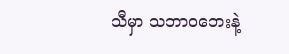သီမှာ သဘာဝဘေးနဲ့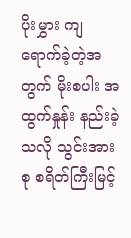ပိုးမွှား ကျရောက်ခဲ့တဲ့အတွက် မိုးစပါး အထွက်နှုန်း နည်းခဲ့သလို သွင်းအားစု စရိတ်ကြီးမြင့်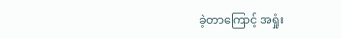ခဲ့တာကြောင့် အရှုံး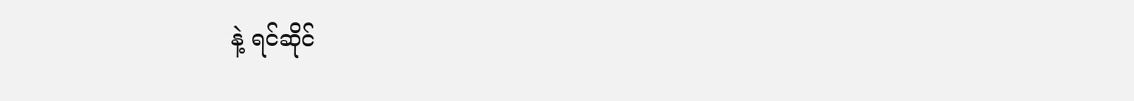နဲ့ ရင်ဆိုင်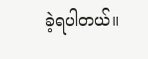ခဲ့ရပါတယ်။